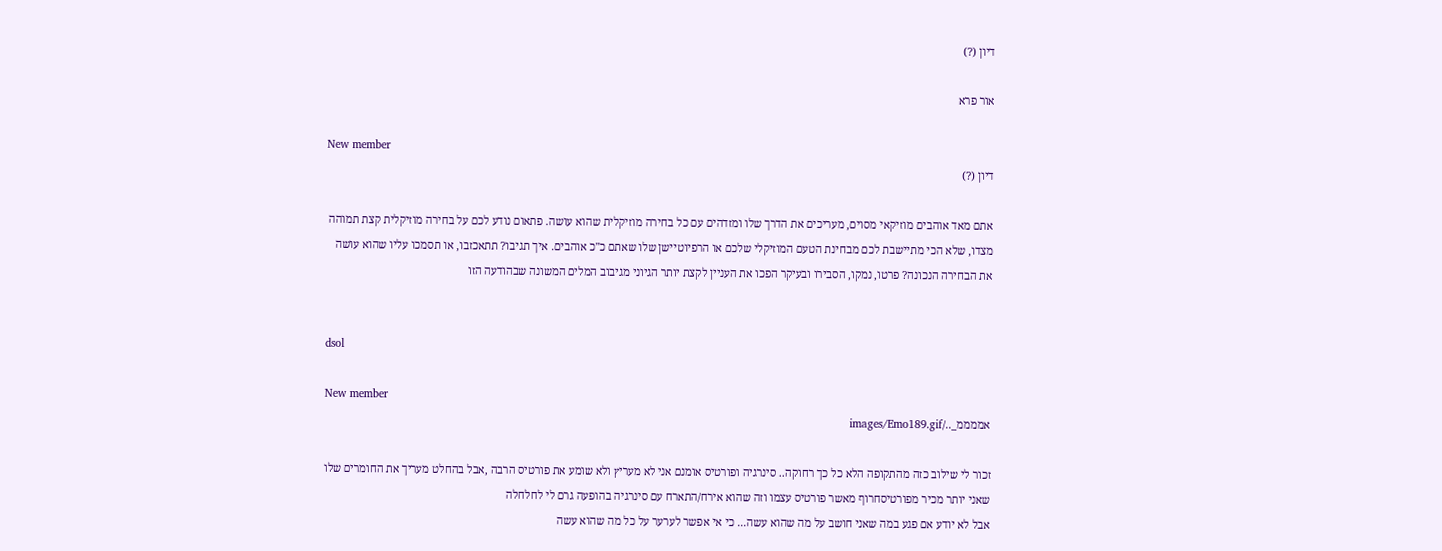דיון (?)

אור פרא

New member
דיון (?)

אתם מאד אוהבים מוזיקאי מסוים, מעריכים את הדרך שלו ומזדהים עם כל בחירה מוזיקלית שהוא עושה. פתאום נודע לכם על בחירה מוזיקלית קצת תמוהה מצדו, שלא הכי מתיישבת לכם מבחינת הטעם המוזיקלי שלכם או הרפיוטיישן שלו שאתם כ"כ אוהבים. איך תגיבו? תתאכזבו, או תסמכו עליו שהוא עושה את הבחירה הנכונה? פרטו, נמקו, הסבירו ובעיקר הפכו את העניין לקצת יותר הגיוני מגיבוב המלים המשונה שבהודעה הזו


dsol

New member
אממממ_../images/Emo189.gif

זכור לי שילוב כזה מהתקופה הלא כל כך רחוקה.. סינרגיה ופורטיס אומנם אני לא מעריץ ולא שומע את פורטיס הרבה ,אבל בהחלט מעריך את החומרים שלו שאני יותר מכיר מפורטיסחרוף מאשר פורטיס עצמו וזה שהוא אירח/התארח עם סינרגיה בהופעה גרם לי לחלחלה
אבל לא יודע אם פגע במה שאני חושב על מה שהוא עשה... כי אי אפשר לערער על כל מה שהוא עשה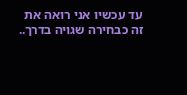עד עכשיו אני רואה את זה כבחירה שגויה בדרך..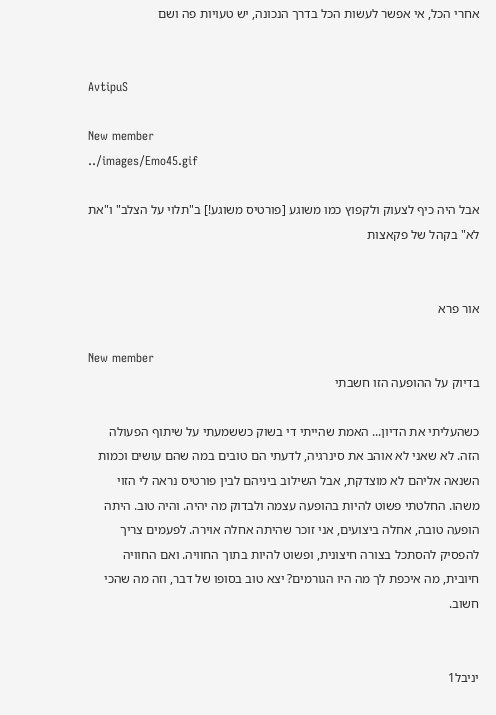אחרי הכל, אי אפשר לעשות הכל בדרך הנכונה, יש טעויות פה ושם


AvtipuS

New member
../images/Emo45.gif

אבל היה כיף לצעוק ולקפוץ כמו משוגע [פורטיס משוגע!] ב"תלוי על הצלב" ו"את לא" בקהל של פקאצות


אור פרא

New member
בדיוק על ההופעה הזו חשבתי

כשהעליתי את הדיון... האמת שהייתי די בשוק כששמעתי על שיתוף הפעולה הזה. לא שאני לא אוהב את סינרגיה, לדעתי הם טובים במה שהם עושים וכמות השנאה אליהם לא מוצדקת, אבל השילוב ביניהם לבין פורטיס נראה לי הזוי משהו. החלטתי פשוט להיות בהופעה עצמה ולבדוק מה יהיה. והיה טוב. היתה הופעה טובה, אחלה ביצועים, אני זוכר שהיתה אחלה אוירה. לפעמים צריך להפסיק להסתכל בצורה חיצונית, ופשוט להיות בתוך החוויה. ואם החוויה חיובית, מה איכפת לך מה היו הגורמים? יצא טוב בסופו של דבר, וזה מה שהכי חשוב.


יניבל1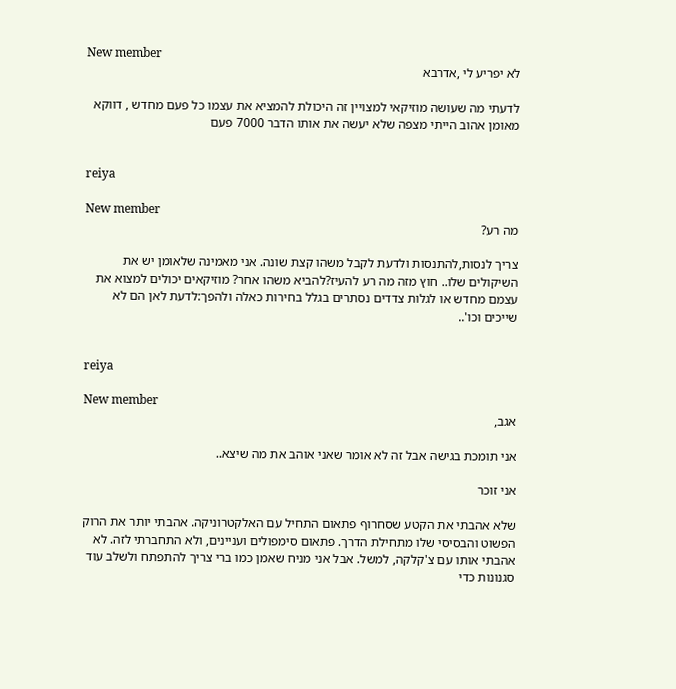New member
לא יפריע לי ,אדרבא

לדעתי מה שעושה מוזיקאי למצויין זה היכולת להמציא את עצמו כל פעם מחדש , דווקא מאומן אהוב הייתי מצפה שלא יעשה את אותו הדבר 7000 פעם


reiya

New member
מה רע?

צריך לנסות,להתנסות ולדעת לקבל משהו קצת שונה. אני מאמינה שלאומן יש את השיקולים שלו.. חוץ מזה מה רע להעיז?להביא משהו אחר? מוזיקאים יכולים למצוא את עצמם מחדש או לגלות צדדים נסתרים בגלל בחירות כאלה ולהפך:לדעת לאן הם לא שייכים וכו'..


reiya

New member
אגב,

אני תומכת בגישה אבל זה לא אומר שאני אוהב את מה שיצא..

אני זוכר

שלא אהבתי את הקטע שסחרוף פתאום התחיל עם האלקטרוניקה. אהבתי יותר את הרוק הפשוט והבסיסי שלו מתחילת הדרך. פתאום סימפולים ועניינים, ולא התחברתי לזה. לא אהבתי אותו עם צ'קלקה, למשל. אבל אני מניח שאמן כמו ברי צריך להתפתח ולשלב עוד סגנונות כדי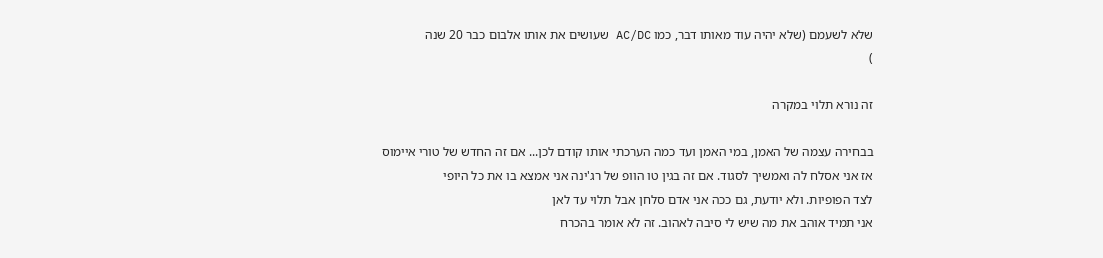שלא לשעמם (שלא יהיה עוד מאותו דבר, כמו AC/DC שעושים את אותו אלבום כבר 20 שנה
)

זה נורא תלוי במקרה

בבחירה עצמה של האמן, במי האמן ועד כמה הערכתי אותו קודם לכן... אם זה החדש של טורי איימוס
אז אני אסלח לה ואמשיך לסגוד. אם זה בגין טו הוופ של רג'ינה אני אמצא בו את כל היופי
לצד הפופיות. ולא יודעת, גם ככה אני אדם סלחן אבל תלוי עד לאן
אני תמיד אוהב את מה שיש לי סיבה לאהוב. זה לא אומר בהכרח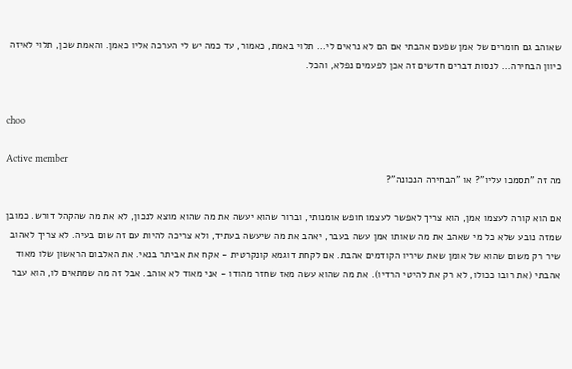שאוהב גם חומרים של אמן שפעם אהבתי אם הם לא נראים לי... תלוי באמת, כאמור, עד כמה יש לי הערכה אליו כאמן. והאמת שכן, תלוי לאיזה כיוון הבחירה... לנסות דברים חדשים זה אכן לפעמים נפלא, והכל.


choo

Active member
מה זה "תסמכו עליו"? או "הבחירה הנכונה"?

אם הוא קורה לעצמו אמן, הוא צריך לאפשר לעצמו חופש אומנותי, וברור שהוא יעשה את מה שהוא מוצא לנכון, לא את מה שהקהל דורש. כמובן שמזה נובע שלא כל מי שאהב את מה שאותו אמן עשה בעבר, יאהב את מה שיעשה בעתיד, ולא צריכה להיות עם זה שום בעיה. לא צריך לאהוב שיר רק משום שהוא של אומן שאת שיריו הקודמים אהבת. אם לקחת דוגמא קונקרטית - אקח את אביתר בנאי. את האלבום הראשון שלו מאוד אהבתי (את רובו ככולו, לא רק את להיטי הרדיו). את מה שהוא עשה מאז שחזר מהודו - אני מאוד לא אוהב. אבל זה מה שמתאים לו, הוא עבר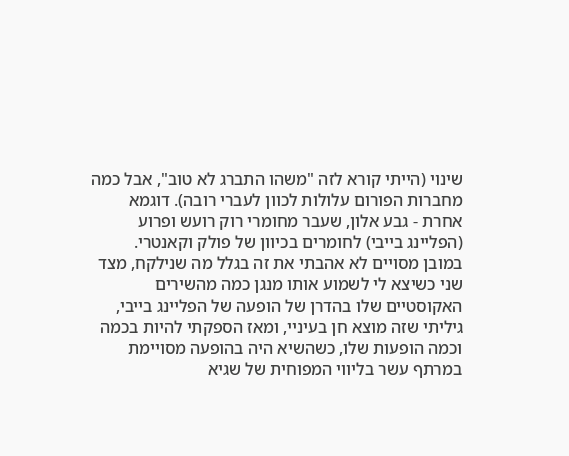שינוי (הייתי קורא לזה "משהו התברג לא טוב", אבל כמה מחברות הפורום עלולות לכוון לעברי רובה). דוגמא אחרת - גבע אלון, שעבר מחומרי רוק רועש ופרוע (הפליינג בייבי) לחומרים בכיוון של פולק וקאנטרי. במובן מסויים לא אהבתי את זה בגלל מה שנילקח, מצד שני כשיצא לי לשמוע אותו מנגן כמה מהשירים האקוסטיים שלו בהדרן של הופעה של הפליינג בייבי, גיליתי שזה מוצא חן בעיניי, ומאז הספקתי להיות בכמה וכמה הופעות שלו, כשהשיא היה בהופעה מסויימת במרתף עשר בליווי המפוחית של שגיא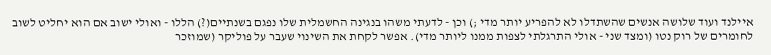איילנד ועוד שלושה אנשים שהשתדלו לא להפריע יותר מדי ;) וכן - לדעתי משהו בנגינה החשמלית שלו נפגם בשנתיים(?) הללו - ואולי ישוב אם הוא יחליט לשוב לחומרים של רוק נטו (ומצד שני - אולי התרגלתי לצפות ממנו ליותר מדי). אפשר לקחת את השינוי שעבר על פוליקר (שמוזכר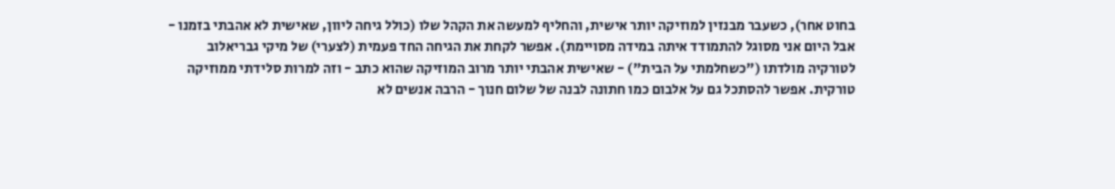בחוט אחר), כשעבר מבנזין למוזיקה יותר אישית, והחליף למעשה את הקהל שלו (כולל גיחה ליוון, שאישית לא אהבתי בזמנו - אבל היום אני מסוגל להתמודד איתה במידה מסויימת). אפשר לקחת את הגיחה החד פעמית (לצערי) של מיקי גבריאלוב לטורקיה מולדתו ("כשחלמתי על הבית") - שאישית אהבתי יותר מרוב המוזיקה שהוא כתב - וזה למרות סלידתי ממוזיקה טורקית. אפשר להסתכל גם על אלבום כמו חתונה לבנה של שלום חנוך - הרבה אנשים לא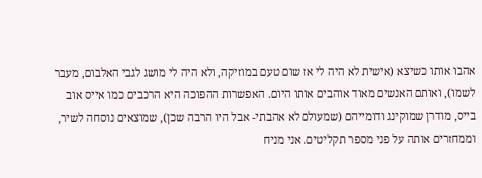אהבו אותו כשיצא (אישית לא היה לי אז שום טעם במוזיקה, ולא היה לי מושג לגבי האלבום, מעבר לשמו), ואותם האנשים מאוד אוהבים אותו היום. האפשרות ההפוכה היא הרכבים כמו אייס אוב בייס, מודרן שמוקינג ודומייהם (שמעולם לא אהבתי- אבל היו הרבה שכן), שמוצאים נוסחה לשיר, וממחזרים אותה על פני מספר תקליטים. אני מניח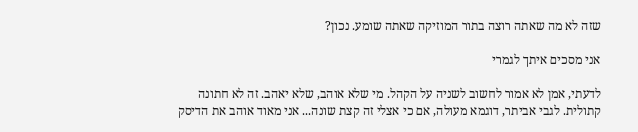שזה לא מה שאתה רוצה בתור המוזיקה שאתה שומע. נכון?

אני מסכים איתך לגמרי

לדעתי, אמן לא אמור לחשוב לשניה על הקהל. מי שלא אוהב, שלא יאהב. זה לא חתונה קתולית. לגבי אביתר, דוגמא מעולה, אם כי אצלי זה קצת שונה... אני מאוד אוהב את הדיסק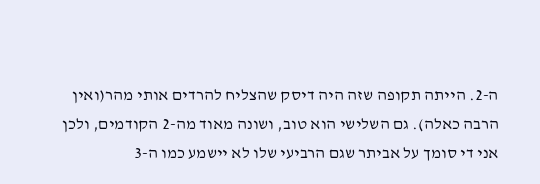ה-2. הייתה תקופה שזה היה דיסק שהצליח להרדים אותי מהר(ואין הרבה כאלה). גם השלישי הוא טוב, ושונה מאוד מה-2 הקודמים, ולכן אני די סומך על אביתר שגם הרביעי שלו לא יישמע כמו ה-3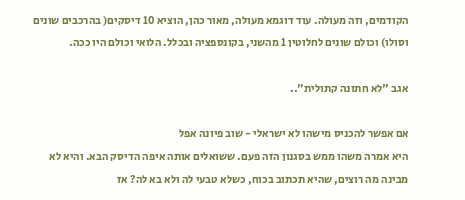הקודמים, וזה מעולה. עוד דוגמא מעולה, מאור כהן, הוציא 10 דיסקים( בהרכבים שונים וסולו) וכולם שונים לחלוטין 1 מהשני, בקונספציה ובכלל. הלואי וכולם היו ככה.

אגב "לא חתונה קתולית"..

אם אפשר להכניס מישהו לא ישראלי - שוב פיונה אפל
היא אמרה משהו ממש בסגנון הזה פעם. ששואלים אותה איפה הדיסק הבא. והיא לא מבינה מה רוצים, שהיא תכתוב בכוח, כשלא טבעי לה ולא בא לה? אז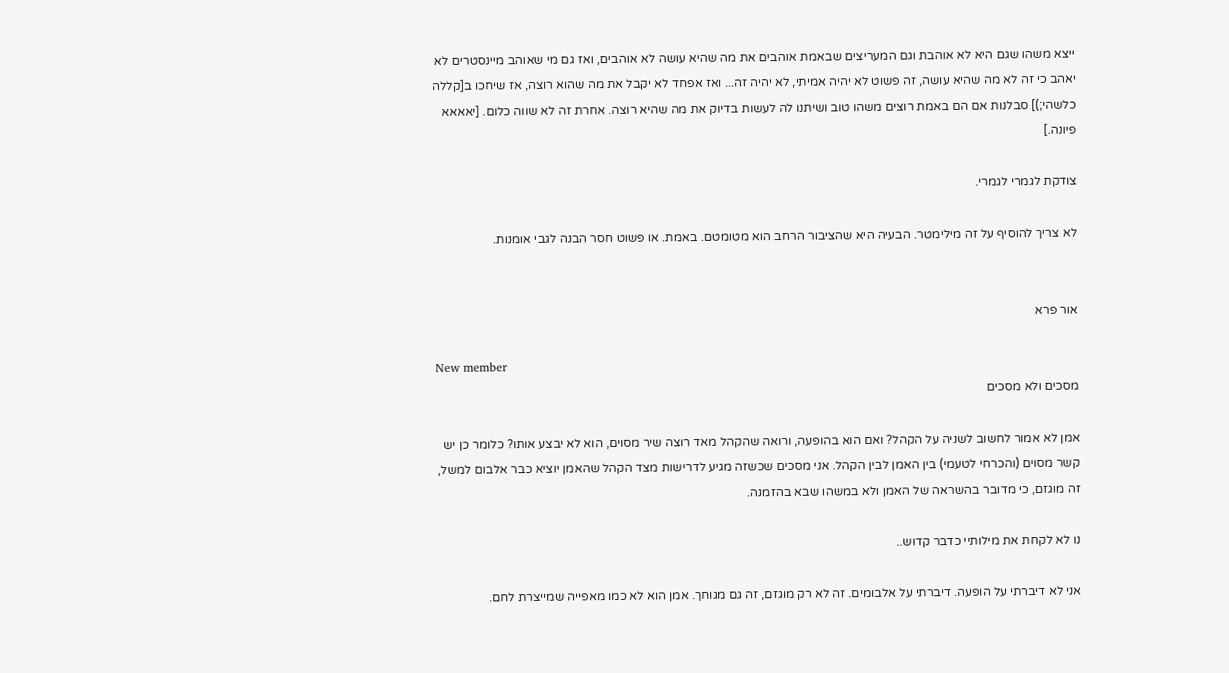ייצא משהו שגם היא לא אוהבת וגם המעריצים שבאמת אוהבים את מה שהיא עושה לא אוהבים, ואז גם מי שאוהב מיינסטרים לא יאהב כי זה לא מה שהיא עושה, זה פשוט לא יהיה אמיתי, לא יהיה זה... ואז אפחד לא יקבל את מה שהוא רוצה, אז שיחכו ב[קללה כלשהי;)] סבלנות אם הם באמת רוצים משהו טוב ושיתנו לה לעשות בדיוק את מה שהיא רוצה. אחרת זה לא שווה כלום. [יאאאא פיונה.]

צודקת לגמרי לגמרי.

לא צריך להוסיף על זה מילימטר. הבעיה היא שהציבור הרחב הוא מטומטם. באמת. או פשוט חסר הבנה לגבי אומנות.


אור פרא

New member
מסכים ולא מסכים

אמן לא אמור לחשוב לשניה על הקהל? ואם הוא בהופעה, ורואה שהקהל מאד רוצה שיר מסוים, הוא לא יבצע אותו? כלומר כן יש קשר מסוים (והכרחי לטעמי) בין האמן לבין הקהל. אני מסכים שכשזה מגיע לדרישות מצד הקהל שהאמן יוציא כבר אלבום למשל, זה מוגזם, כי מדובר בהשראה של האמן ולא במשהו שבא בהזמנה.

נו לא לקחת את מילותיי כדבר קדוש..

אני לא דיברתי על הופעה. דיברתי על אלבומים. זה לא רק מוגזם, זה גם מגוחך. אמן הוא לא כמו מאפייה שמייצרת לחם.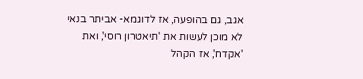אגב, גם בהופעה, אז לדוגמא- אביתר בנאי לא מוכן לעשות את 'תיאטרון רוסי', ואת 'אקדח', אז הקהל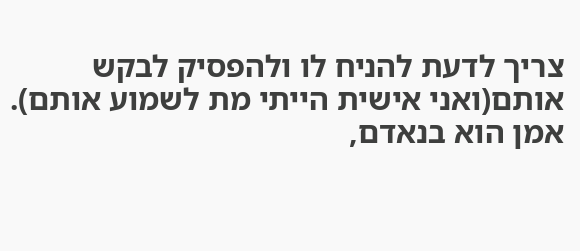צריך לדעת להניח לו ולהפסיק לבקש אותם(ואני אישית הייתי מת לשמוע אותם). אמן הוא בנאדם,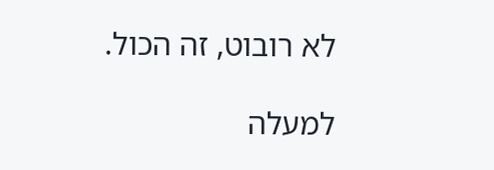לא רובוט, זה הכול.

למעלה